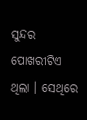ସୁନ୍ଦର ପୋଖରୀଟିଏ ଥିଲା । ସେଥିରେ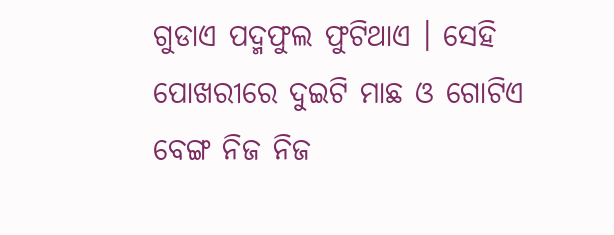ଗୁଡାଏ ପଦ୍ମଫୁଲ ଫୁଟିଥାଏ । ସେହି ପୋଖରୀରେ ଦୁଇଟି ମାଛ ଓ ଗୋଟିଏ ବେଙ୍ଗ ନିଜ ନିଜ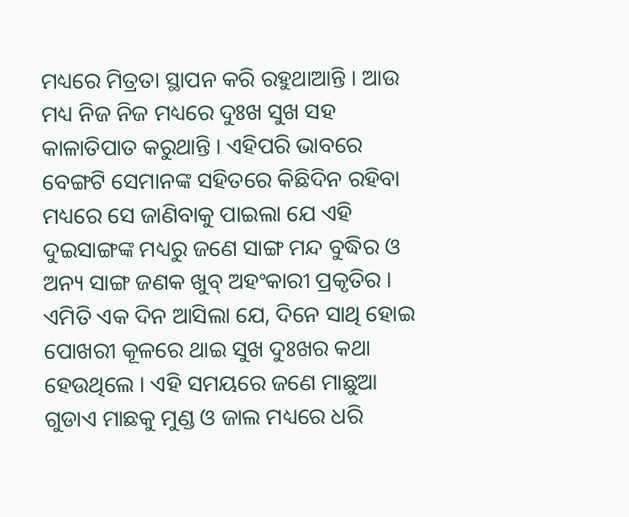ମଧ୍ୟରେ ମିତ୍ରତା ସ୍ଥାପନ କରି ରହୁଥାଆନ୍ତି । ଆଉ ମଧ୍ୟ ନିଜ ନିଜ ମଧ୍ୟରେ ଦୁଃଖ ସୁଖ ସହ କାଳାତିପାତ କରୁଥାନ୍ତି । ଏହିପରି ଭାବରେ ବେଙ୍ଗଟି ସେମାନଙ୍କ ସହିତରେ କିଛିଦିନ ରହିବା ମଧ୍ୟରେ ସେ ଜାଣିବାକୁ ପାଇଲା ଯେ ଏହି ଦୁଇସାଙ୍ଗଙ୍କ ମଧ୍ୟରୁ ଜଣେ ସାଙ୍ଗ ମନ୍ଦ ବୁଦ୍ଧିର ଓ ଅନ୍ୟ ସାଙ୍ଗ ଜଣକ ଖୁବ୍ ଅହଂକାରୀ ପ୍ରକୃତିର ।
ଏମିତି ଏକ ଦିନ ଆସିଲା ଯେ, ଦିନେ ସାଥି ହୋଇ ପୋଖରୀ କୂଳରେ ଥାଇ ସୁଖ ଦୁଃଖର କଥା ହେଉଥିଲେ । ଏହି ସମୟରେ ଜଣେ ମାଛୁଆ ଗୁଡାଏ ମାଛକୁ ମୁଣ୍ଡ ଓ ଜାଲ ମଧ୍ୟରେ ଧରି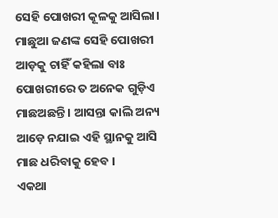ସେହି ପୋଖରୀ କୂଳକୁ ଆସିଲା। ମାଛୁଆ ଜଣଙ୍କ ସେହି ପୋଖରୀ ଆଡ଼କୁ ଚାହିଁ କହିଲା ବାଃ ପୋଖରୀରେ ତ ଅନେକ ଗୁଡ଼ିଏ ମାଛଅଛନ୍ତି । ଆସନ୍ତା କାଲି ଅନ୍ୟ ଆଡ଼େ ନଯାଇ ଏହି ସ୍ଥାନକୁ ଆସି ମାଛ ଧରିବାକୁ ହେବ ।
ଏକଥା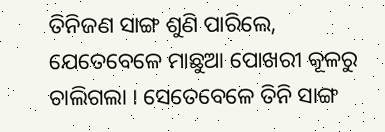ତିନିଜଣ ସାଙ୍ଗ ଶୁଣି ପାରିଲେ, ଯେତେବେଳେ ମାଛୁଆ ପୋଖରୀ କୂଳରୁ ଚାଲିଗଲା । ସେତେବେଳେ ତିନି ସାଙ୍ଗ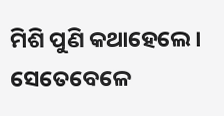ମିଶି ପୁଣି କଥାହେଲେ । ସେତେବେଳେ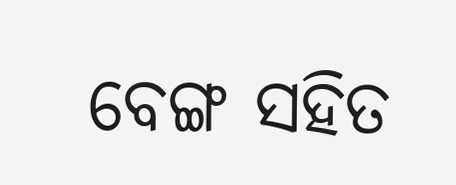ବେଙ୍ଗ ସହିତ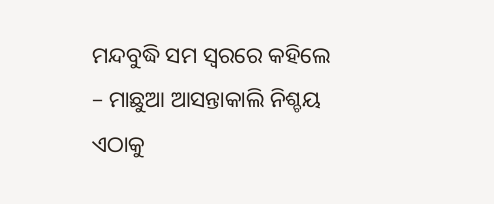ମନ୍ଦବୁଦ୍ଧି ସମ ସ୍ୱରରେ କହିଲେ – ମାଛୁଆ ଆସନ୍ତାକାଲି ନିଶ୍ଚୟ ଏଠାକୁ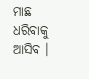ମାଛ ଧରିବାକୁ ଆସିବ ।